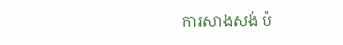ការសាងសង់ ប៉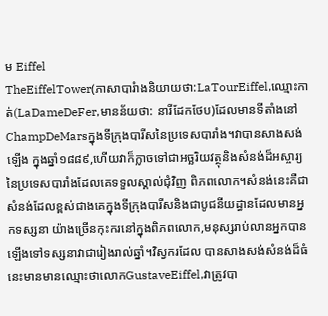ម Eiffel
TheEiffelTower(ភាសាបារំាងនិយាយថា:LaTourEiffel,ឈ្មោះកាត់(LaDameDeFer,មានន័យថា: នារីដែកថែប)ដែលមានទីតាំងនៅChampDeMarsក្នុងទីក្រុងបារីសនៃប្រទេសបារាំង។វាបានសាងសង់ឡើង ក្នុងឆ្នាំ១៨៨៩,ហើយវាក៏ក្លាចទៅជាអច្ឆរិយវត្ថុនិងសំនង់ដ៏អស្ចារ្យនៃប្រទេសបារាំងដែលគេទទួលស្គាល់ជុំវិញ ពិភពលោក។សំនង់នេះគឺជាសំនង់ដែលខ្ពស់ជាងគេក្នុងទីក្រុងបារីសនិងជាបូជនីយដ្ធានដែលមានអ្នកទស្សនា យ៉ាងច្រើនកុះករនៅក្នុងពិភពលោក,មនុស្សរាប់លានអ្នកបានឡើងទៅទស្សនាវាជារៀងរាល់ឆ្នាំ។វិស្វករដែល បានសាងសង់សំនង់ដ៏ធំនេះមានមានឈ្មោះថាលោកGustaveEiffel,វាត្រូវបា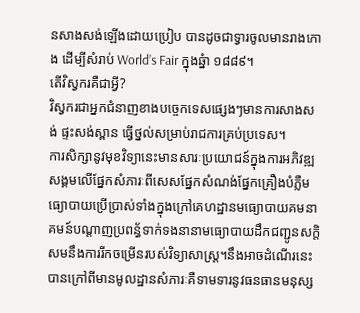នសាងសង់ឡើងដោយប្រៀប បានដូចជាទ្វារចូលមានរាងកោង ដើម្បីសំរាប់ World’s Fair ក្នុងឆ្នំា ១៨៨៩។
តើវិស្វករគឺជាអ្វី?
វិស្វករជាអ្នកជំនាញខាងបច្ចេកទេសផ្សេងៗមានការសាងសង់ ផ្ទះសង់ស្ពាន ធ្វើថ្នល់សម្រាប់រាជការគ្រប់ប្រទេស។
ការសិក្សានូវមុខវិទ្យានេះមានសារៈប្រយោជន៍ក្នុងការអភិវឌ្ឍសង្គមលើផ្នែកសំភារៈពីសេសផ្នែកសំណង់ផ្នែកគ្រឿងបំភ្លឺមធ្យោបាយប្រើប្រាស់ទាំងក្នុងក្រៅគេហដ្ឋានមធ្យោបាយគមនាគមន៍បណ្តាញប្រពន្ធ័ទាក់ទងនានាមធ្យោបាយដឹកជញ្ជូនសកិ្តសមនឹងការរីកចម្រើនរបស់វិទ្យាសាស្ត្រ។នឹងអាចដំណើរនេះបានក្រៅពីមានមូលដ្ឋានសំភារៈគឺទាមទារនូវធនធានមនុស្ស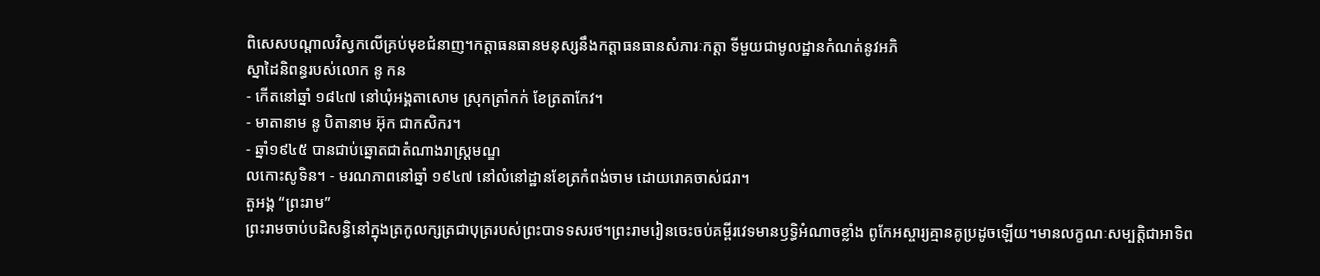ពិសេសបណ្តាលវិស្វកលើគ្រប់មុខជំនាញ។កត្តាធនធានមនុស្សនឹងកត្តាធនធានសំភារៈកត្តា ទីមួយជាមូលដ្ឋានកំណត់នូវអភិ
ស្នាដៃនិពន្ធរបស់លោក នូ កន
- កើតនៅឆ្នាំ ១៨៤៧ នៅឃុំអង្គតាសោម ស្រុកត្រាំកក់ ខែត្រតាកែវ។
- មាតានាម នូ បិតានាម អ៊ុក ជាកសិករ។
- ឆ្នាំ១៩៤៥ បានជាប់ឆ្នោតជាតំណាងរាស្ត្រមណ្ឌ
លកោះសូទិន។ - មរណភាពនៅឆ្នាំ ១៩៤៧ នៅលំនៅដ្ឋានខែត្រកំពង់ចាម ដោយរោគចាស់ជរា។
តួអង្គ “ព្រះរាម”
ព្រះរាមចាប់បដិសន្ធិនៅក្នុងត្រកូលក្សត្រជាបុត្ររបស់ព្រះបាទទសរថ។ព្រះរាមរៀនចេះចប់គម្ពីរវេទមានឫទ្ធិអំណាចខ្លាំង ពូកែអស្ចារ្យគ្មានគូប្រដូចឡើយ។មានលក្ខណៈសម្បត្តិជាអាទិព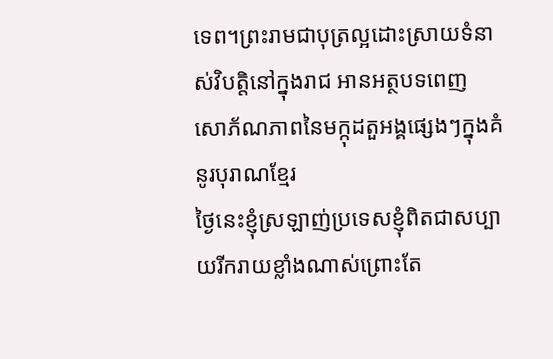ទេព។ព្រះរាមជាបុត្រល្អដោះស្រាយទំនាស់វិបត្តិនៅក្នុងរាជ អានអត្ថបទពេញ
សោភ័ណភាពនៃមក្កុដតួអង្គផ្សេងៗក្នុងគំនូរបុរាណខ្មែរ
ថ្ងៃនេះខ្ញុំស្រឡាញ់ប្រទេសខ្ញុំពិតជាសប្បាយរីករាយខ្លាំងណាស់ព្រោះតែ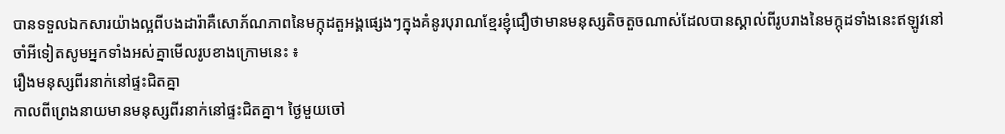បានទទួលឯកសារយ៉ាងល្អពីបងដារ៉ាគឺសោភ័ណភាពនៃមក្កុដតួអង្គផ្សេងៗក្នុងគំនូរបុរាណខ្មែរខ្ញុំជឿថាមានមនុស្សតិចតួចណាស់ដែលបានស្គាល់ពីរូបរាងនៃមក្កុដទាំងនេះឥឡូវនៅចាំអីទៀតសូមអ្នកទាំងអស់គ្នាមើលរូបខាងក្រោមនេះ ៖
រឿងមនុស្សពីរនាក់នៅផ្ទះជិតគ្នា
កាលពីព្រេងនាយមានមនុស្សពីរនាក់នៅផ្ទះជិតគ្នា។ ថៃ្ងមួយចៅ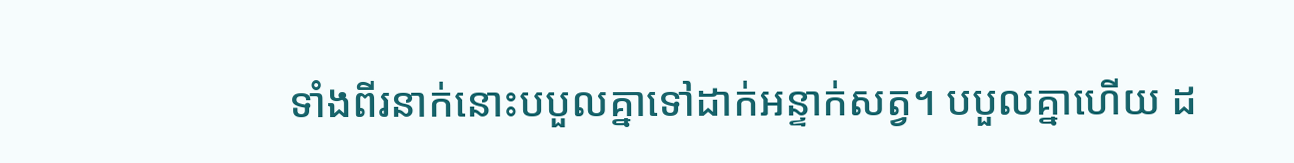ទាំងពីរនាក់នោះបបួលគ្នាទៅដាក់អន្ទាក់សត្វ។ បបួលគ្នាហើយ ដ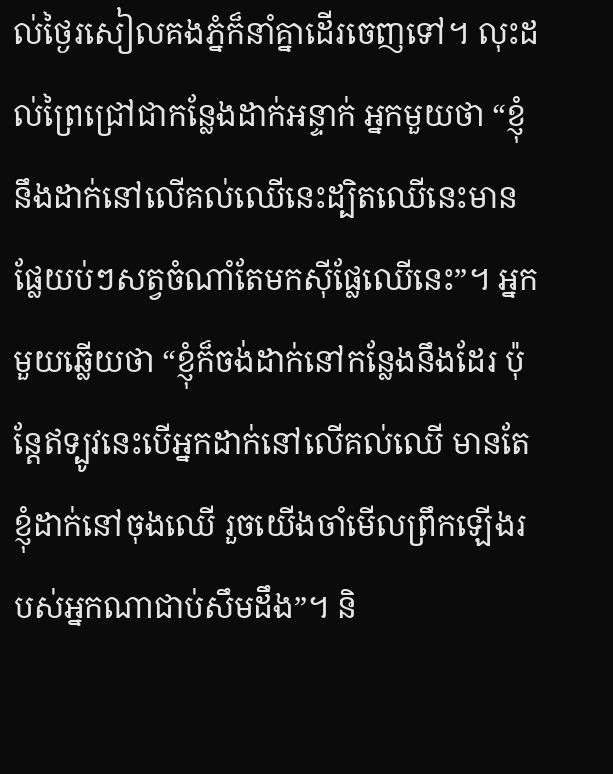ល់ថៃ្ងរសៀលគងភ្នំក៏នាំគ្នាដើរចេញទៅ។ លុះដល់ព្រៃជ្រៅជាកនែ្លងដាក់អន្ទាក់ អ្នកមួយថា “ខ្ញុំនឹងដាក់នៅលើគល់ឈើនេះដ្បិតឈើនេះមានផែ្លយប់ៗសត្វចំណាំតែមកស៊ីផែ្លឈើនេះ”។ អ្នកមួយឆ្លើយថា “ខ្ញុំក៏ចង់ដាក់នៅកនែ្លងនឹងដែរ ប៉ុនែ្តឥទ្បូវនេះបើអ្នកដាក់នៅលើគល់ឈើ មានតែខ្ញុំដាក់នៅចុងឈើ រួចយើងចាំមើលព្រឹកឡើងរបស់អ្នកណាជាប់សឹមដឹង”។ និ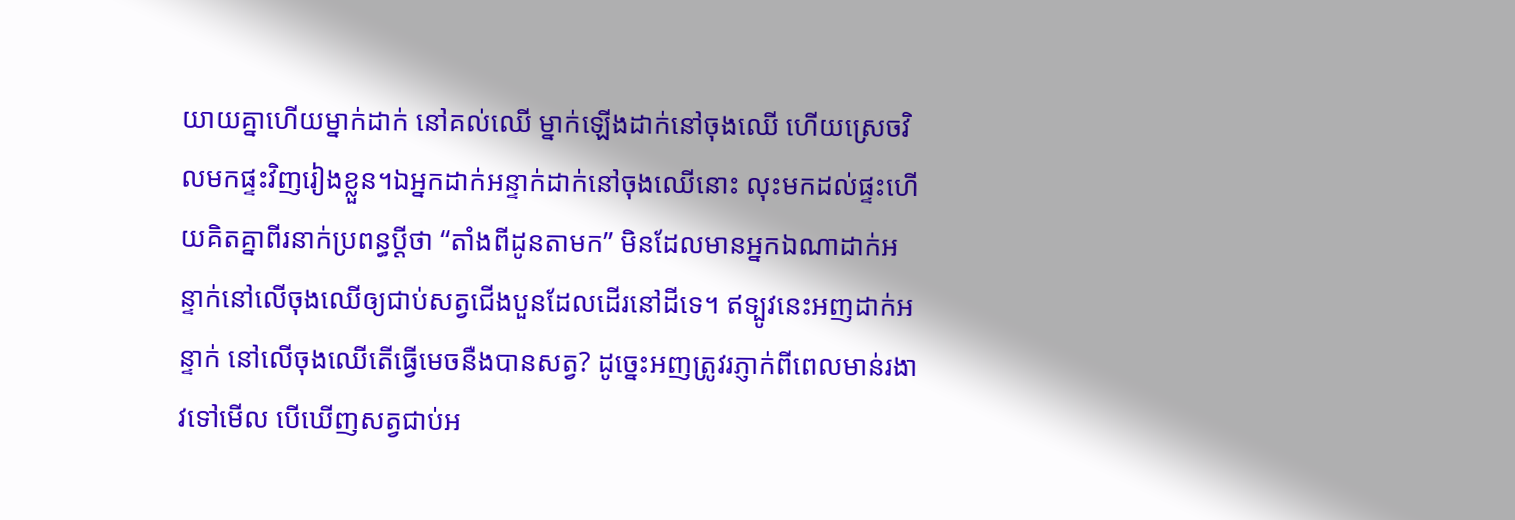យាយគ្នាហើយម្នាក់ដាក់ នៅគល់ឈើ ម្នាក់ឡើងដាក់នៅចុងឈើ ហើយស្រេចវិលមកផ្ទះវិញរៀងខ្លួន។ឯអ្នកដាក់អន្ទាក់ដាក់នៅចុងឈើនោះ លុះមកដល់ផ្ទះហើយគិតគ្នាពីរនាក់ប្រពន្ធប្តីថា “តាំងពីដូនតាមក” មិនដែលមានអ្នកឯណាដាក់អន្ទាក់នៅលើចុងឈើឲ្យជាប់សត្វជើងបួនដែលដើរនៅដីទេ។ ឥទ្បូវនេះអញដាក់អន្ទាក់ នៅលើចុងឈើតើធ្វើមេចនឺងបានសត្វ? ដូចេ្នះអញត្រូវរភ្ញាក់ពីពេលមាន់រងាវទៅមើល បើឃើញសត្វជាប់អ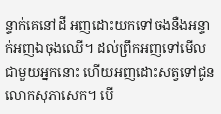ន្ទាក់គេនៅដី អញដោះយកទៅចងនឺងអន្ទាក់អញឯចុងឈើ។ ដល់ព្រឹកអញទៅមើលជាមួយអ្នកនោះ ហើយអញដោះសត្វទៅជូនលោកសុភាសេក។ បើ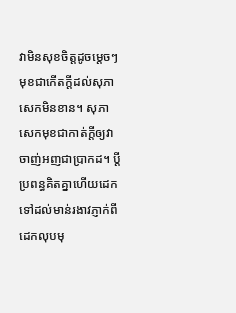វាមិនសុខចិត្តដូចមេ្តចៗមុខជាកើតកី្តដល់សុភាសេកមិនខាន។ សុភាសេកមុខជាកាត់ក្តីឲ្យវាចាញ់អញជាប្រាកដ។ ប្តីប្រពន្ធគិតគ្នាហើយដេកទៅដល់មាន់រងាវភ្ញាក់ពីដេកលុបមុ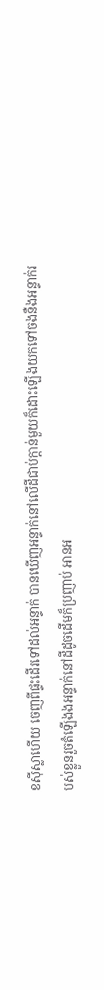ខស៊ីស្លាហើយ ចេញពីផ្ទះដើរទៅដល់អន្ទាក់ បានឃើញអន្ទាក់នៅលើដីជាប់ក្តាន់មួយក៏ដោះឡើងយកទៅចងនឺងអន្ទាក់របស់ខ្លួនរួចតំឡើងងអន្ទាក់នៅដីដូចដើមក៏ប្រញាប់ អានអ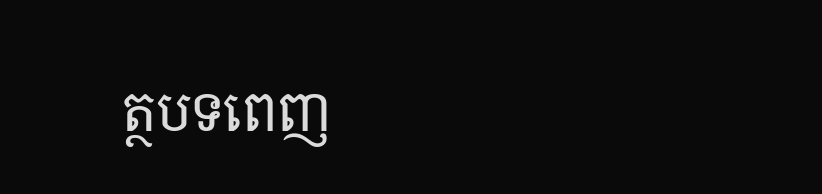ត្ថបទពេញ